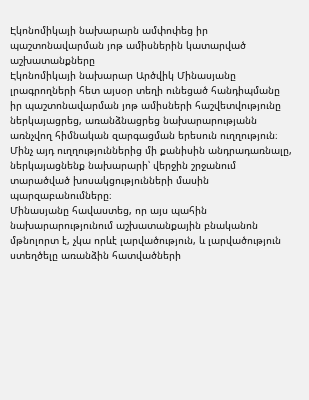Էկոնոմիկայի նախարարն ամփոփեց իր պաշտոնավարման յոթ ամիսներին կատարված աշխատանքները
Էկոնոմիկայի նախարար Արծվիկ Մինասյանը լրագրողների հետ այսօր տեղի ունեցած հանդիպմանը իր պաշտոնավարման յոթ ամիսների հաշվետվությունը ներկայացրեց, առանձնացրեց նախարարությանն առնչվող հիմնական զարգացման երեսուն ուղղություն։ Մինչ այդ ուղղություններից մի քանիսին անդրադառնալը, ներկայացնենք նախարարի՝ վերջին շրջանում տարածված խոսակցությունների մասին պարզաբանումները։
Մինասյանը հավաստեց, որ այս պահին նախարարությունում աշխատանքային բնականոն մթնոլորտ է, չկա որևէ լարվածություն, և լարվածություն ստեղծելը առանձին հատվածների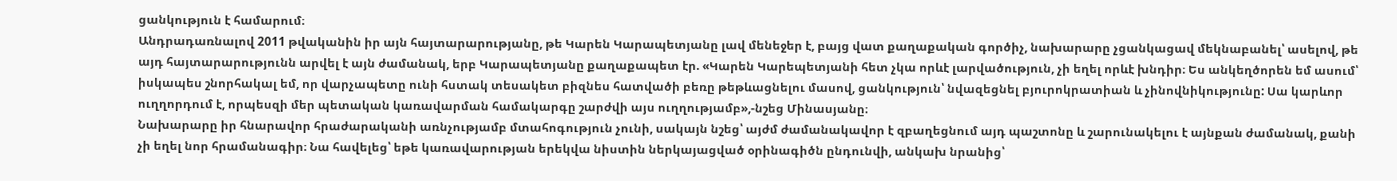ցանկություն է համարում։
Անդրադառնալով 2011 թվականին իր այն հայտարարությանը, թե Կարեն Կարապետյանը լավ մենեջեր է, բայց վատ քաղաքական գործիչ, նախարարը չցանկացավ մեկնաբանել՝ ասելով, թե այդ հայտարարությունն արվել է այն ժամանակ, երբ Կարապետյանը քաղաքապետ էր. «Կարեն Կարեպետյանի հետ չկա որևէ լարվածություն, չի եղել որևէ խնդիր։ Ես անկեղծորեն եմ ասում՝ իսկապես շնորհակալ եմ, որ վարչապետը ունի հստակ տեսակետ բիզնես հատվածի բեռը թեթևացնելու մասով, ցանկություն՝ նվազեցնել բյուրոկրատիան և չինովնիկությունը: Սա կարևոր ուղղորդում է, որպեսզի մեր պետական կառավարման համակարգը շարժվի այս ուղղությամբ»,-նշեց Մինասյանը։
Նախարարը իր հնարավոր հրաժարականի առնչությամբ մտահոգություն չունի, սակայն նշեց՝ այժմ ժամանակավոր է զբաղեցնում այդ պաշտոնը և շարունակելու է այնքան ժամանակ, քանի չի եղել նոր հրամանագիր։ Նա հավելեց՝ եթե կառավարության երեկվա նիստին ներկայացված օրինագիծն ընդունվի, անկախ նրանից՝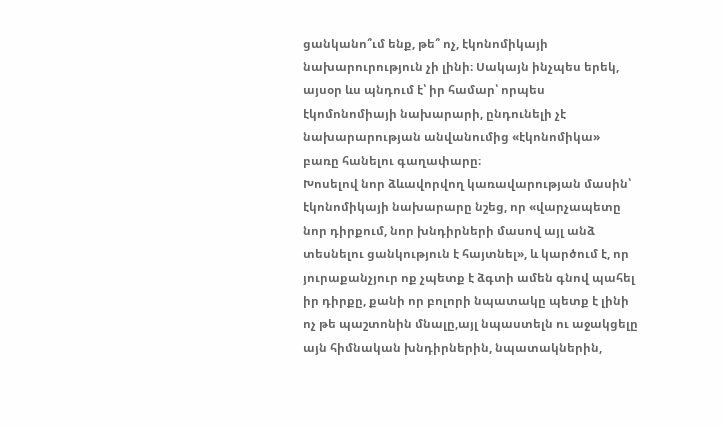ցանկանո՞ւմ ենք, թե՞ ոչ, էկոնոմիկայի նախարուրություն չի լինի։ Սակայն ինչպես երեկ, այսօր ևս պնդում է՝ իր համար՝ որպես էկոմոնոմիայի նախարարի, ընդունելի չէ նախարարության անվանումից «էկոնոմիկա» բառը հանելու գաղափարը։
Խոսելով նոր ձևավորվող կառավարության մասին՝ էկոնոմիկայի նախարարը նշեց, որ «վարչապետը նոր դիրքում, նոր խնդիրների մասով այլ անձ տեսնելու ցանկություն է հայտնել», և կարծում է, որ յուրաքանչյուր ոք չպետք է ձգտի ամեն գնով պահել իր դիրքը, քանի որ բոլորի նպատակը պետք է լինի ոչ թե պաշտոնին մնալը,այլ նպաստելն ու աջակցելը այն հիմնական խնդիրներին, նպատակներին,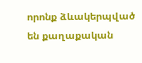որոնք ձևակերպված են քաղաքական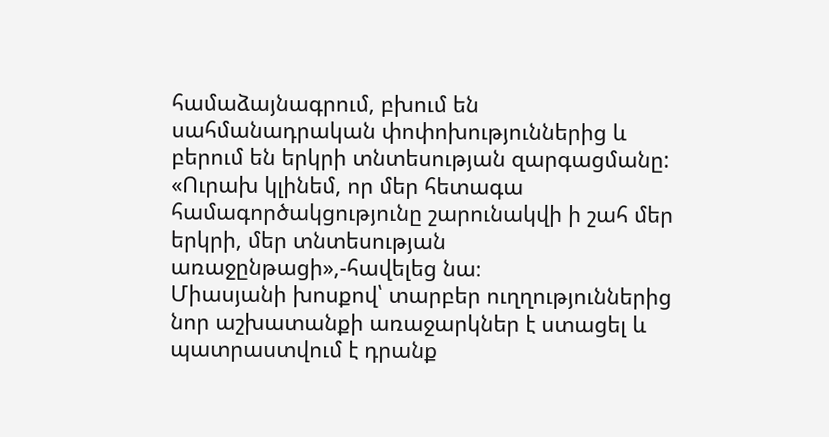համաձայնագրում, բխում են սահմանադրական փոփոխություններից և բերում են երկրի տնտեսության զարգացմանը: «Ուրախ կլինեմ, որ մեր հետագա համագործակցությունը շարունակվի ի շահ մեր երկրի, մեր տնտեսության առաջընթացի»,-հավելեց նա։
Միասյանի խոսքով՝ տարբեր ուղղություններից նոր աշխատանքի առաջարկներ է ստացել և պատրաստվում է դրանք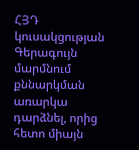ՀՅԴ կուսակցության Գերագույն մարմնում քննարկման առարկա դարձնել, որից հետո միայն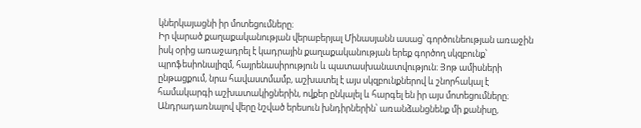կներկայացնի իր մոտեցումները։
Իր վարած քաղաքականության վերաբերյալ Մինասյանն ասաց՝ գործունեության առաջին իսկ օրից առաջադրել է կադրային քաղաքականության երեք գործող սկզբունք՝ պրոֆեսիոնալիզմ, հայրենասիրություն և պատասխանատվություն։ Յոթ ամիսների ընթացքում, նրա հավաստմամբ, աշխատել է այս սկզբունքներով և շնորհակալ է համակարգի աշխատակիցներին, ովքեր ընկալել և հարգել են իր այս մոտեցումները։
Անդրադառնալով վերը նշված երեսուն խնդիրներին՝ առանձանցնենք մի քանիսը,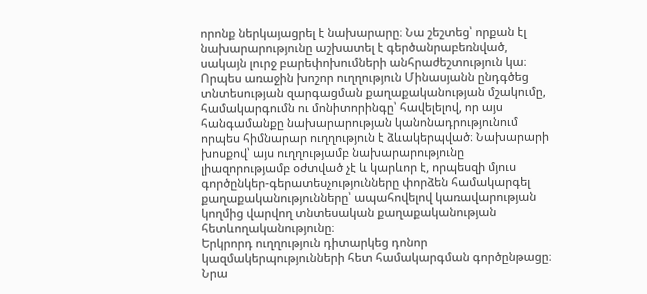որոնք ներկայացրել է նախարարը։ Նա շեշտեց՝ որքան էլ նախարարությունը աշխատել է գերծանրաբեռնված, սակայն լուրջ բարեփոխումների անհրաժեշտություն կա։
Որպես առաջին խոշոր ուղղություն Մինասյանն ընդգծեց տնտեսության զարգացման քաղաքականության մշակումը, համակարգումն ու մոնիտորինգը՝ հավելելով, որ այս հանգամանքը նախարարության կանոնադրությունում որպես հիմնարար ուղղություն է ձևակերպված։ Նախարարի խոսքով՝ այս ուղղությամբ նախարարությունը լիազորությամբ օժտված չէ և կարևոր է, որպեսզի մյուս գործընկեր-գերատեսչությունները փորձեն համակարգել քաղաքականությունները՝ ապահովելով կառավարության կողմից վարվող տնտեսական քաղաքականության հետևողականությունը։
Երկրորդ ուղղություն դիտարկեց դոնոր կազմակերպությունների հետ համակարգման գործընթացը։ Նրա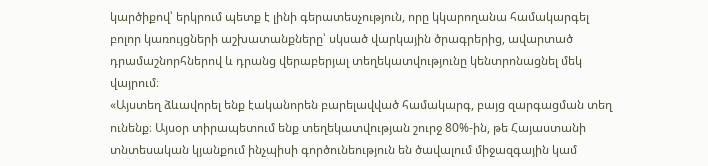կարծիքով՝ երկրում պետք է լինի գերատեսչություն, որը կկարողանա համակարգել բոլոր կառույցների աշխատանքները՝ սկսած վարկային ծրագրերից, ավարտած դրամաշնորհներով և դրանց վերաբերյալ տեղեկատվությունը կենտրոնացնել մեկ վայրում։
«Այստեղ ձևավորել ենք էականորեն բարելավված համակարգ, բայց զարգացման տեղ ունենք։ Այսօր տիրապետում ենք տեղեկատվության շուրջ 80%-ին, թե Հայաստանի տնտեսական կյանքում ինչպիսի գործունեություն են ծավալում միջազգային կամ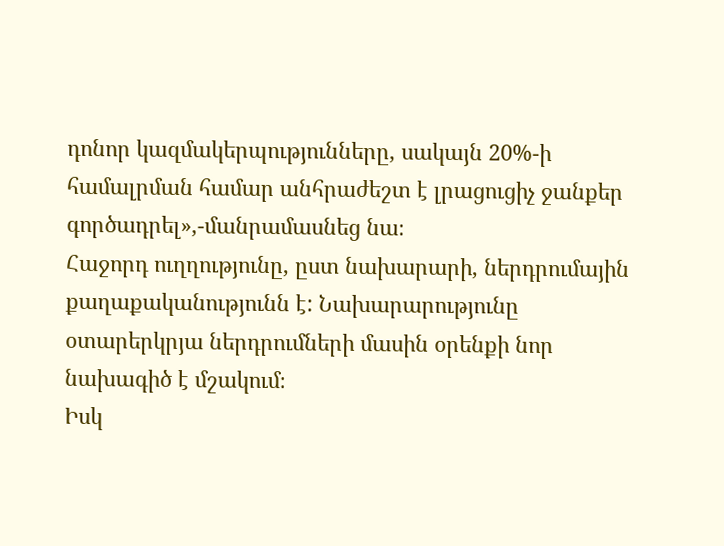դոնոր կազմակերպությունները, սակայն 20%-ի համալրման համար անհրաժեշտ է լրացուցիչ ջանքեր գործադրել»,-մանրամասնեց նա։
Հաջորդ ուղղությունը, ըստ նախարարի, ներդրումային քաղաքականությունն է: Նախարարությունը օտարերկրյա ներդրումների մասին օրենքի նոր նախագիծ է մշակում։
Իսկ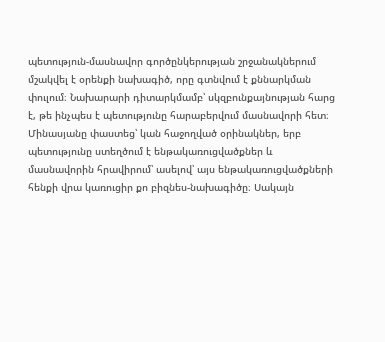պետություն-մասնավոր գործընկերության շրջանակներում մշակվել է օրենքի նախագիծ, որը գտնվում է քննարկման փուլում։ Նախարարի դիտարկմամբ՝ սկզբունքայնության հարց է, թե ինչպես է պետությունը հարաբերվում մասնավորի հետ։ Մինասյանը փաստեց՝ կան հաջողված օրինակներ, երբ պետությունը ստեղծում է ենթակառուցվածքներ և մասնավորին հրավիրում՝ ասելով՝ այս ենթակառուցվածքների հենքի վրա կառուցիր քո բիզնես-նախագիծը։ Սակայն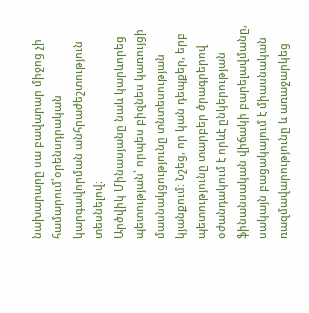նախարարը սա բավարար միջոց չի համարում՝օրենսդրական կարգավորման անհրաժեշտություն տեսնելով։
Արծվիկ Մինասյանը նաև կարևորեց պետության՝ որպես բիզնես կառույցի մասնակցությունը տնտեսության կյանքում։ Նշեց, որ կան դեպքեր, երբ պետությունը տարբեր ծրագրերով օժանդակում է որևէ ընկերության ֆինանսական վիճակի բարելավմանը, սակայն բացակայում է միասնական ռազմավարությունը և առաջարկեց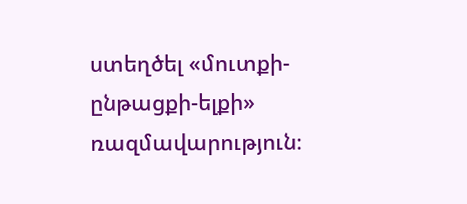ստեղծել «մուտքի-ընթացքի-ելքի» ռազմավարություն։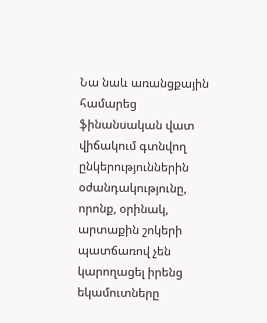Նա նաև առանցքային համարեց ֆինանսական վատ վիճակում գտնվող ընկերություններին օժանդակությունը, որոնք, օրինակ, արտաքին շոկերի պատճառով չեն կարողացել իրենց եկամուտները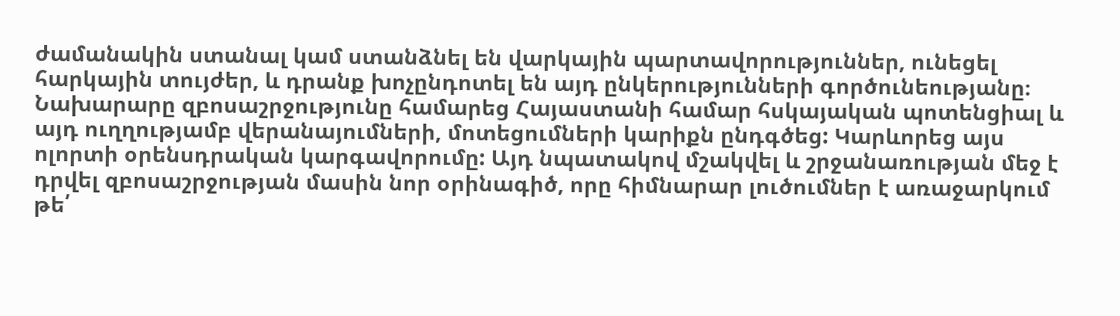ժամանակին ստանալ կամ ստանձնել են վարկային պարտավորություններ, ունեցել հարկային տույժեր, և դրանք խոչընդոտել են այդ ընկերությունների գործունեությանը։
Նախարարը զբոսաշրջությունը համարեց Հայաստանի համար հսկայական պոտենցիալ և այդ ուղղությամբ վերանայումների, մոտեցումների կարիքն ընդգծեց: Կարևորեց այս ոլորտի օրենսդրական կարգավորումը: Այդ նպատակով մշակվել և շրջանառության մեջ է դրվել զբոսաշրջության մասին նոր օրինագիծ, որը հիմնարար լուծումներ է առաջարկում թե՛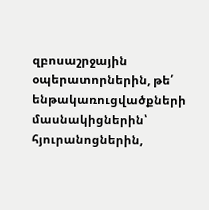զբոսաշրջային օպերատորներին, թե՛ ենթակառուցվածքների մասնակիցներին՝ հյուրանոցներին,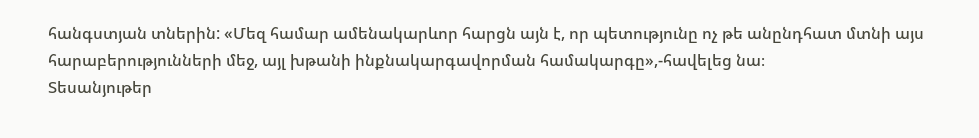հանգստյան տներին: «Մեզ համար ամենակարևոր հարցն այն է, որ պետությունը ոչ թե անընդհատ մտնի այս հարաբերությունների մեջ, այլ խթանի ինքնակարգավորման համակարգը»,-հավելեց նա։
Տեսանյութեր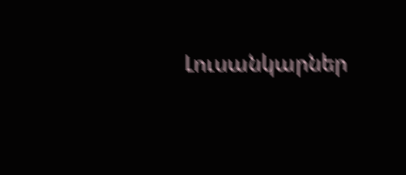Լուսանկարներ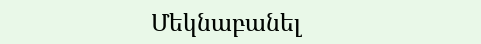Մեկնաբանել